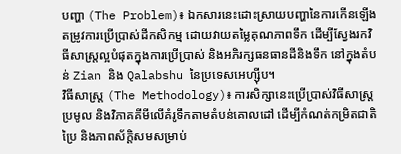បញ្ហា (The Problem)៖ ឯកសារនេះដោះស្រាយបញ្ហានៃការកើនឡើងតម្រូវការប្រើប្រាស់ដីកសិកម្ម ដោយវាយតម្លៃគុណភាពទឹក ដើម្បីស្វែងរកវិធីសាស្ត្រល្អបំផុតក្នុងការប្រើប្រាស់ និងអភិរក្សធនធានដីនិងទឹក នៅក្នុងតំបន់ Zian និង Qalabshu នៃប្រទេសអេហ្ស៊ីប។
វិធីសាស្ត្រ (The Methodology)៖ ការសិក្សានេះប្រើប្រាស់វិធីសាស្ត្រប្រមូល និងវិភាគគីមីលើគំរូទឹកតាមតំបន់គោលដៅ ដើម្បីកំណត់កម្រិតជាតិប្រៃ និងភាពស័ក្តិសមសម្រាប់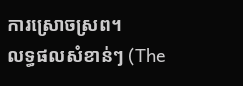ការស្រោចស្រព។
លទ្ធផលសំខាន់ៗ (The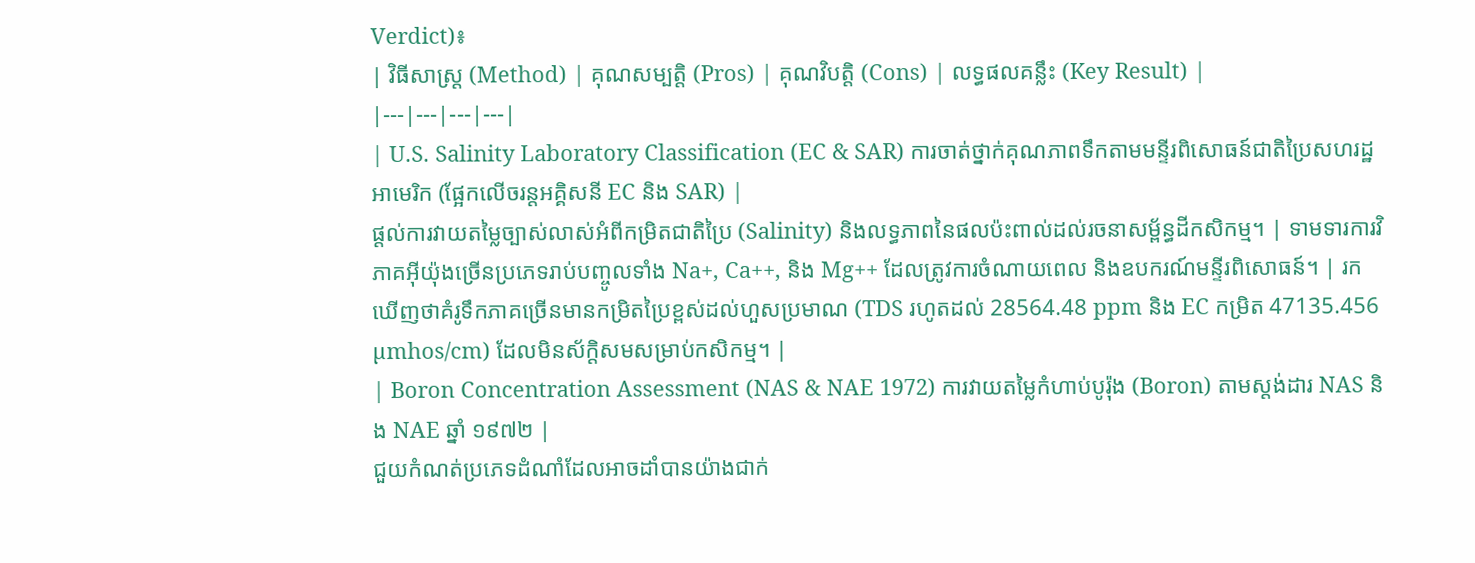Verdict)៖
| វិធីសាស្ត្រ (Method) | គុណសម្បត្តិ (Pros) | គុណវិបត្តិ (Cons) | លទ្ធផលគន្លឹះ (Key Result) |
|---|---|---|---|
| U.S. Salinity Laboratory Classification (EC & SAR) ការចាត់ថ្នាក់គុណភាពទឹកតាមមន្ទីរពិសោធន៍ជាតិប្រៃសហរដ្ឋអាមេរិក (ផ្អែកលើចរន្តអគ្គិសនី EC និង SAR) |
ផ្តល់ការវាយតម្លៃច្បាស់លាស់អំពីកម្រិតជាតិប្រៃ (Salinity) និងលទ្ធភាពនៃផលប៉ះពាល់ដល់រចនាសម្ព័ន្ធដីកសិកម្ម។ | ទាមទារការវិភាគអ៊ីយ៉ុងច្រើនប្រភេទរាប់បញ្ចូលទាំង Na+, Ca++, និង Mg++ ដែលត្រូវការចំណាយពេល និងឧបករណ៍មន្ទីរពិសោធន៍។ | រកឃើញថាគំរូទឹកភាគច្រើនមានកម្រិតប្រៃខ្ពស់ដល់ហួសប្រមាណ (TDS រហូតដល់ 28564.48 ppm និង EC កម្រិត 47135.456 µmhos/cm) ដែលមិនស័ក្តិសមសម្រាប់កសិកម្ម។ |
| Boron Concentration Assessment (NAS & NAE 1972) ការវាយតម្លៃកំហាប់បូរ៉ុង (Boron) តាមស្តង់ដារ NAS និង NAE ឆ្នាំ ១៩៧២ |
ជួយកំណត់ប្រភេទដំណាំដែលអាចដាំបានយ៉ាងជាក់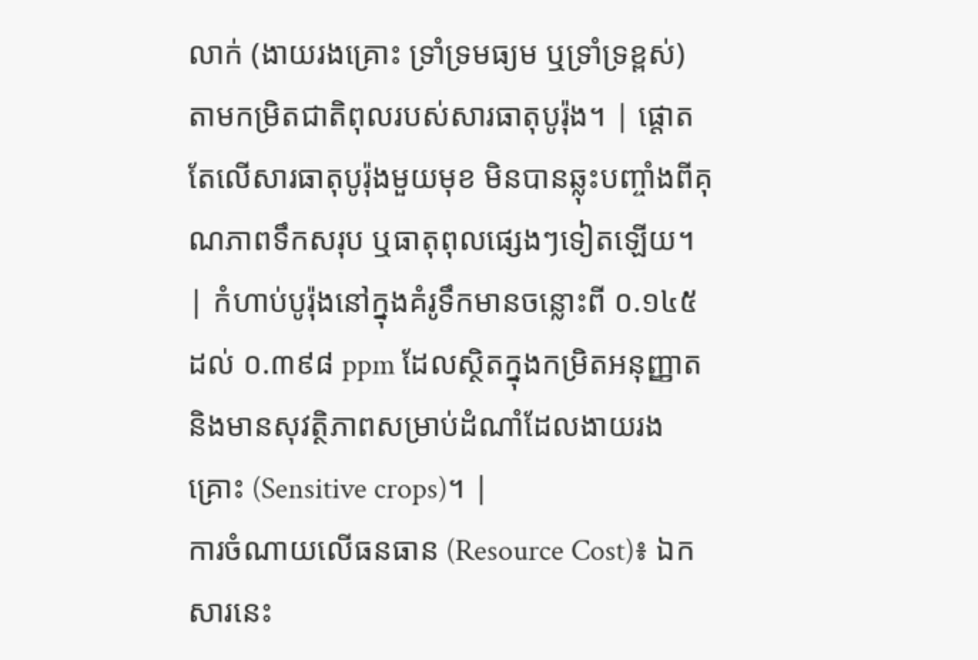លាក់ (ងាយរងគ្រោះ ទ្រាំទ្រមធ្យម ឬទ្រាំទ្រខ្ពស់) តាមកម្រិតជាតិពុលរបស់សារធាតុបូរ៉ុង។ | ផ្តោតតែលើសារធាតុបូរ៉ុងមួយមុខ មិនបានឆ្លុះបញ្ចាំងពីគុណភាពទឹកសរុប ឬធាតុពុលផ្សេងៗទៀតឡើយ។ | កំហាប់បូរ៉ុងនៅក្នុងគំរូទឹកមានចន្លោះពី ០.១៤៥ ដល់ ០.៣៩៨ ppm ដែលស្ថិតក្នុងកម្រិតអនុញ្ញាតនិងមានសុវត្ថិភាពសម្រាប់ដំណាំដែលងាយរងគ្រោះ (Sensitive crops)។ |
ការចំណាយលើធនធាន (Resource Cost)៖ ឯកសារនេះ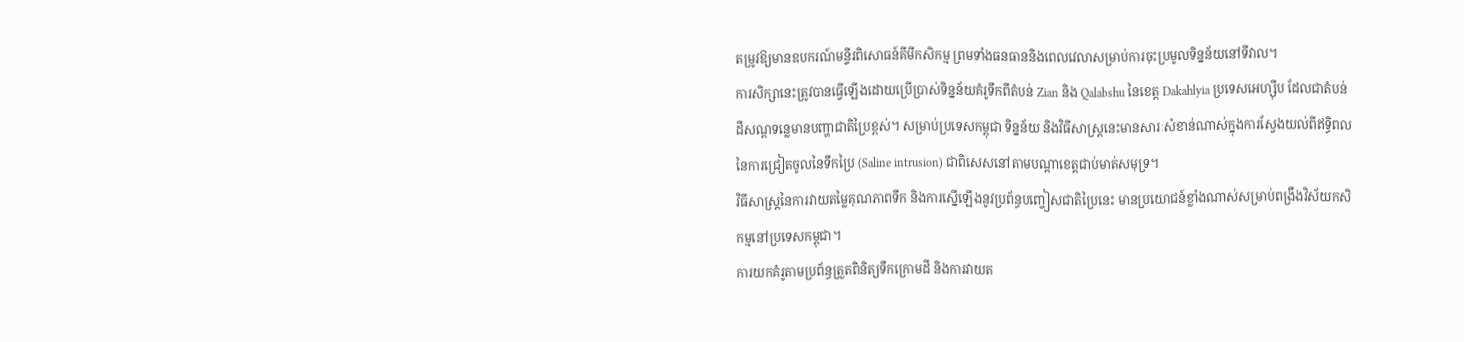តម្រូវឱ្យមានឧបករណ៍មន្ទីរពិសោធន៍គីមីកសិកម្ម ព្រមទាំងធនធាននិងពេលវេលាសម្រាប់ការចុះប្រមូលទិន្នន័យនៅទីវាល។
ការសិក្សានេះត្រូវបានធ្វើឡើងដោយប្រើប្រាស់ទិន្នន័យគំរូទឹកពីតំបន់ Zian និង Qalabshu នៃខេត្ត Dakahlyia ប្រទេសអេហ្ស៊ីប ដែលជាតំបន់ដីសណ្ដទន្លេមានបញ្ហាជាតិប្រៃខ្ពស់។ សម្រាប់ប្រទេសកម្ពុជា ទិន្នន័យ និងវិធីសាស្ត្រនេះមានសារៈសំខាន់ណាស់ក្នុងការស្វែងយល់ពីឥទ្ធិពលនៃការជ្រៀតចូលនៃទឹកប្រៃ (Saline intrusion) ជាពិសេសនៅតាមបណ្តាខេត្តជាប់មាត់សមុទ្រ។
វិធីសាស្ត្រនៃការវាយតម្លៃគុណភាពទឹក និងការស្នើឡើងនូវប្រព័ន្ធបញ្ចៀសជាតិប្រៃនេះ មានប្រយោជន៍ខ្លាំងណាស់សម្រាប់ពង្រឹងវិស័យកសិកម្មនៅប្រទេសកម្ពុជា។
ការយកគំរូតាមប្រព័ន្ធត្រួតពិនិត្យទឹកក្រោមដី និងការវាយត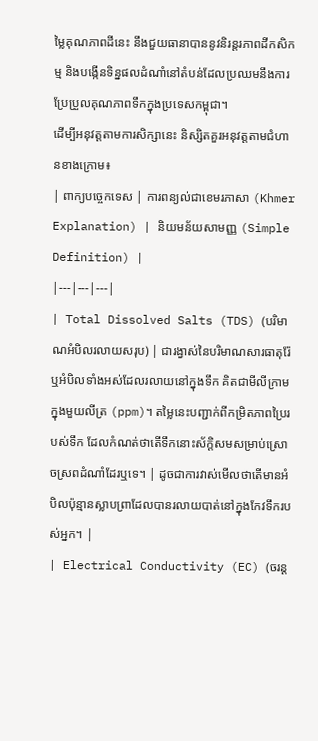ម្លៃគុណភាពដីនេះ នឹងជួយធានាបាននូវនិរន្តរភាពដីកសិកម្ម និងបង្កើនទិន្នផលដំណាំនៅតំបន់ដែលប្រឈមនឹងការប្រែប្រួលគុណភាពទឹកក្នុងប្រទេសកម្ពុជា។
ដើម្បីអនុវត្តតាមការសិក្សានេះ និស្សិតគួរអនុវត្តតាមជំហានខាងក្រោម៖
| ពាក្យបច្ចេកទេស | ការពន្យល់ជាខេមរភាសា (Khmer Explanation) | និយមន័យសាមញ្ញ (Simple Definition) |
|---|---|---|
| Total Dissolved Salts (TDS) (បរិមាណអំបិលរលាយសរុប) | ជារង្វាស់នៃបរិមាណសារធាតុរ៉ែ ឬអំបិលទាំងអស់ដែលរលាយនៅក្នុងទឹក គិតជាមីលីក្រាមក្នុងមួយលីត្រ (ppm)។ តម្លៃនេះបញ្ជាក់ពីកម្រិតភាពប្រៃរបស់ទឹក ដែលកំណត់ថាតើទឹកនោះស័ក្តិសមសម្រាប់ស្រោចស្រពដំណាំដែរឬទេ។ | ដូចជាការវាស់មើលថាតើមានអំបិលប៉ុន្មានស្លាបព្រាដែលបានរលាយបាត់នៅក្នុងកែវទឹករបស់អ្នក។ |
| Electrical Conductivity (EC) (ចរន្ត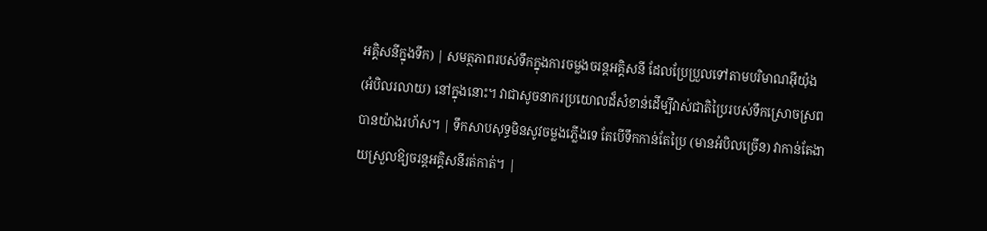អគ្គិសនីក្នុងទឹក) | សមត្ថភាពរបស់ទឹកក្នុងការចម្លងចរន្តអគ្គិសនី ដែលប្រែប្រួលទៅតាមបរិមាណអ៊ីយ៉ុង (អំបិលរលាយ) នៅក្នុងនោះ។ វាជាសូចនាករប្រយោលដ៏សំខាន់ដើម្បីវាស់ជាតិប្រៃរបស់ទឹកស្រោចស្រពបានយ៉ាងរហ័ស។ | ទឹកសាបសុទ្ធមិនសូវចម្លងភ្លើងទេ តែបើទឹកកាន់តែប្រៃ (មានអំបិលច្រើន) វាកាន់តែងាយស្រួលឱ្យចរន្តអគ្គិសនីរត់កាត់។ |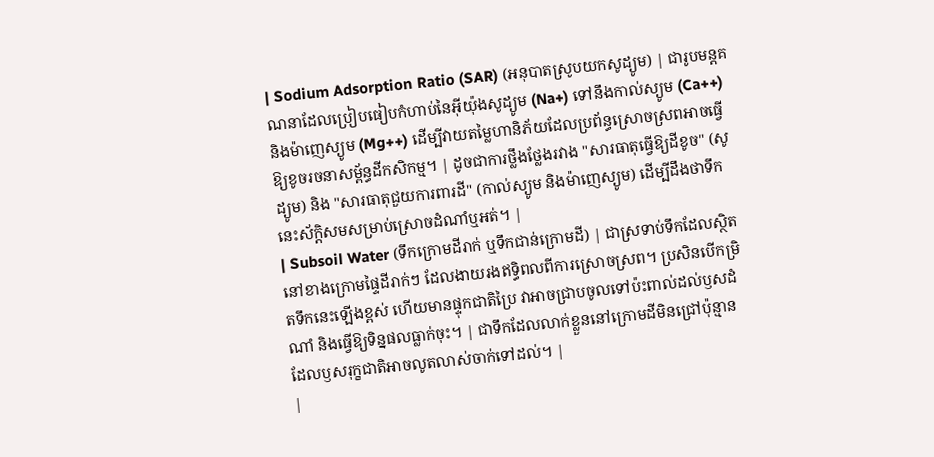| Sodium Adsorption Ratio (SAR) (អនុបាតស្រូបយកសូដ្យូម) | ជារូបមន្តគណនាដែលប្រៀបធៀបកំហាប់នៃអ៊ីយ៉ុងសូដ្យូម (Na+) ទៅនឹងកាល់ស្យូម (Ca++) និងម៉ាញេស្យូម (Mg++) ដើម្បីវាយតម្លៃហានិភ័យដែលប្រព័ន្ធស្រោចស្រពអាចធ្វើឱ្យខូចរចនាសម្ព័ន្ធដីកសិកម្ម។ | ដូចជាការថ្លឹងថ្លែងរវាង "សារធាតុធ្វើឱ្យដីខូច" (សូដ្យូម) និង "សារធាតុជួយការពារដី" (កាល់ស្យូម និងម៉ាញេស្យូម) ដើម្បីដឹងថាទឹកនេះស័ក្តិសមសម្រាប់ស្រោចដំណាំឬអត់។ |
| Subsoil Water (ទឹកក្រោមដីរាក់ ឬទឹកជាន់ក្រោមដី) | ជាស្រទាប់ទឹកដែលស្ថិតនៅខាងក្រោមផ្ទៃដីរាក់ៗ ដែលងាយរងឥទ្ធិពលពីការស្រោចស្រព។ ប្រសិនបើកម្រិតទឹកនេះឡើងខ្ពស់ ហើយមានផ្ទុកជាតិប្រៃ វាអាចជ្រាបចូលទៅប៉ះពាល់ដល់ឫសដំណាំ និងធ្វើឱ្យទិន្នផលធ្លាក់ចុះ។ | ជាទឹកដែលលាក់ខ្លួននៅក្រោមដីមិនជ្រៅប៉ុន្មាន ដែលឫសរុក្ខជាតិអាចលូតលាស់ចាក់ទៅដល់។ |
|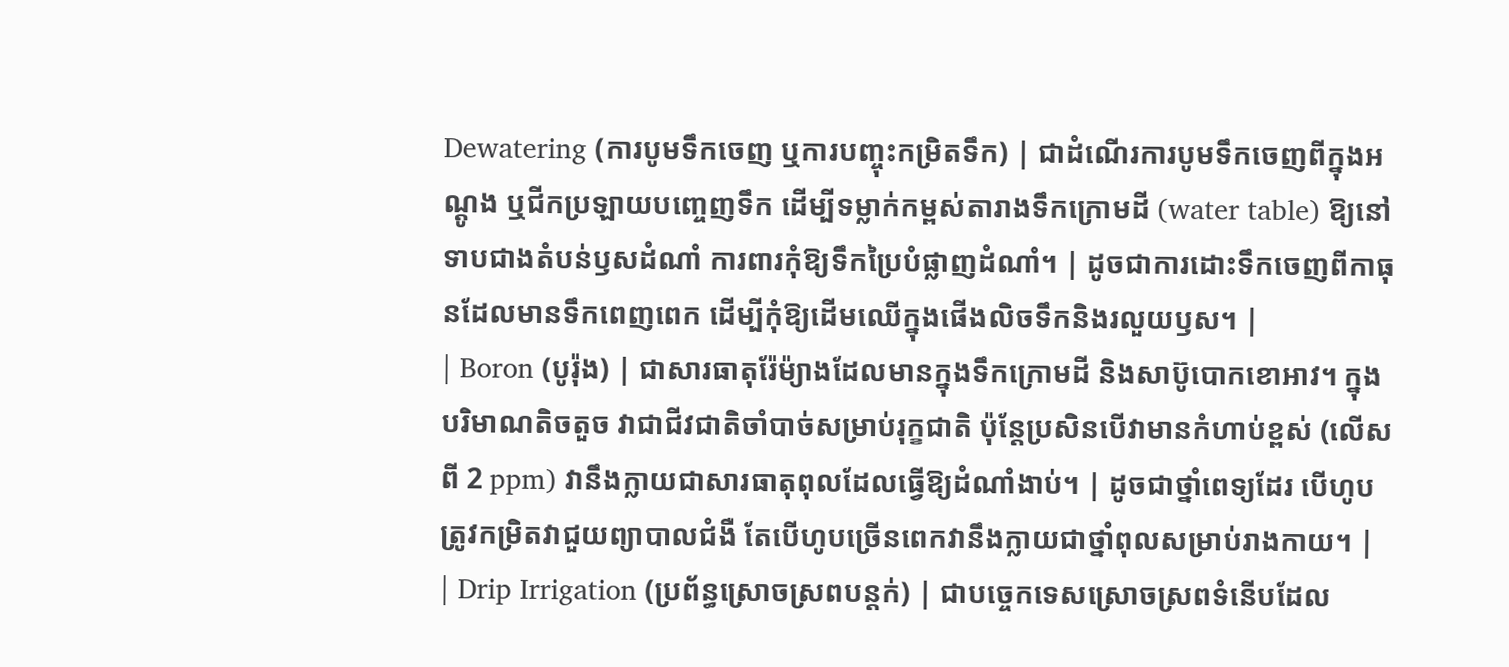Dewatering (ការបូមទឹកចេញ ឬការបញ្ចុះកម្រិតទឹក) | ជាដំណើរការបូមទឹកចេញពីក្នុងអណ្តូង ឬជីកប្រឡាយបញ្ចេញទឹក ដើម្បីទម្លាក់កម្ពស់តារាងទឹកក្រោមដី (water table) ឱ្យនៅទាបជាងតំបន់ឫសដំណាំ ការពារកុំឱ្យទឹកប្រៃបំផ្លាញដំណាំ។ | ដូចជាការដោះទឹកចេញពីកាធុនដែលមានទឹកពេញពេក ដើម្បីកុំឱ្យដើមឈើក្នុងផើងលិចទឹកនិងរលួយឫស។ |
| Boron (បូរ៉ុង) | ជាសារធាតុរ៉ែម៉្យាងដែលមានក្នុងទឹកក្រោមដី និងសាប៊ូបោកខោអាវ។ ក្នុងបរិមាណតិចតួច វាជាជីវជាតិចាំបាច់សម្រាប់រុក្ខជាតិ ប៉ុន្តែប្រសិនបើវាមានកំហាប់ខ្ពស់ (លើសពី 2 ppm) វានឹងក្លាយជាសារធាតុពុលដែលធ្វើឱ្យដំណាំងាប់។ | ដូចជាថ្នាំពេទ្យដែរ បើហូបត្រូវកម្រិតវាជួយព្យាបាលជំងឺ តែបើហូបច្រើនពេកវានឹងក្លាយជាថ្នាំពុលសម្រាប់រាងកាយ។ |
| Drip Irrigation (ប្រព័ន្ធស្រោចស្រពបន្តក់) | ជាបច្ចេកទេសស្រោចស្រពទំនើបដែល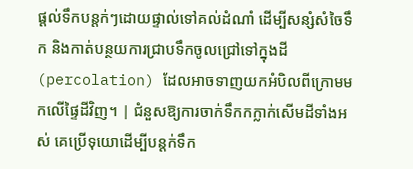ផ្តល់ទឹកបន្តក់ៗដោយផ្ទាល់ទៅគល់ដំណាំ ដើម្បីសន្សំសំចៃទឹក និងកាត់បន្ថយការជ្រាបទឹកចូលជ្រៅទៅក្នុងដី (percolation) ដែលអាចទាញយកអំបិលពីក្រោមមកលើផ្ទៃដីវិញ។ | ជំនួសឱ្យការចាក់ទឹកកក្លាក់សើមដីទាំងអស់ គេប្រើទុយោដើម្បីបន្តក់ទឹក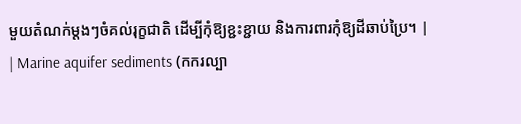មួយតំណក់ម្តងៗចំគល់រុក្ខជាតិ ដើម្បីកុំឱ្យខ្ជះខ្ជាយ និងការពារកុំឱ្យដីឆាប់ប្រៃ។ |
| Marine aquifer sediments (កករល្បា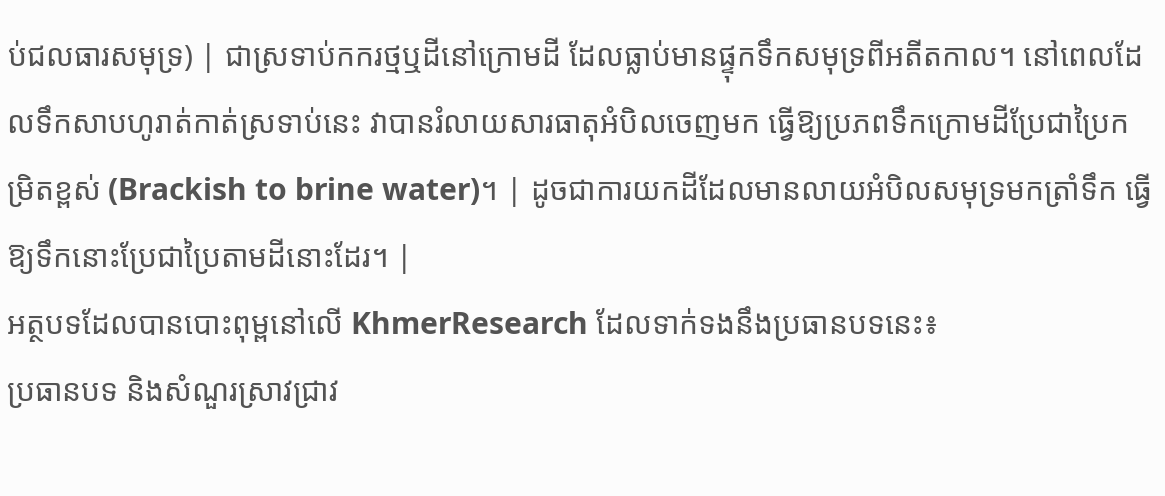ប់ជលធារសមុទ្រ) | ជាស្រទាប់កករថ្មឬដីនៅក្រោមដី ដែលធ្លាប់មានផ្ទុកទឹកសមុទ្រពីអតីតកាល។ នៅពេលដែលទឹកសាបហូរាត់កាត់ស្រទាប់នេះ វាបានរំលាយសារធាតុអំបិលចេញមក ធ្វើឱ្យប្រភពទឹកក្រោមដីប្រែជាប្រៃកម្រិតខ្ពស់ (Brackish to brine water)។ | ដូចជាការយកដីដែលមានលាយអំបិលសមុទ្រមកត្រាំទឹក ធ្វើឱ្យទឹកនោះប្រែជាប្រៃតាមដីនោះដែរ។ |
អត្ថបទដែលបានបោះពុម្ពនៅលើ KhmerResearch ដែលទាក់ទងនឹងប្រធានបទនេះ៖
ប្រធានបទ និងសំណួរស្រាវជ្រាវ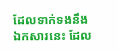ដែលទាក់ទងនឹងឯកសារនេះ ដែល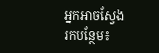អ្នកអាចស្វែងរកបន្ថែម៖